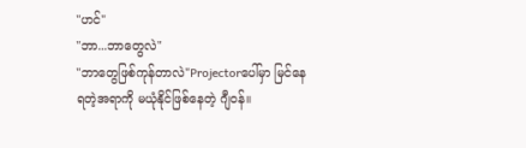"ဟင်"
"ဘာ...ဘာတွေလဲ"
"ဘာတွေဖြစ်ကုန်တာလဲ"Projectorပေါ်မှာ မြင်နေရတဲ့အရာကို မယုံနိုင်ဖြစ်နေတဲ့ ဂျီဝန်။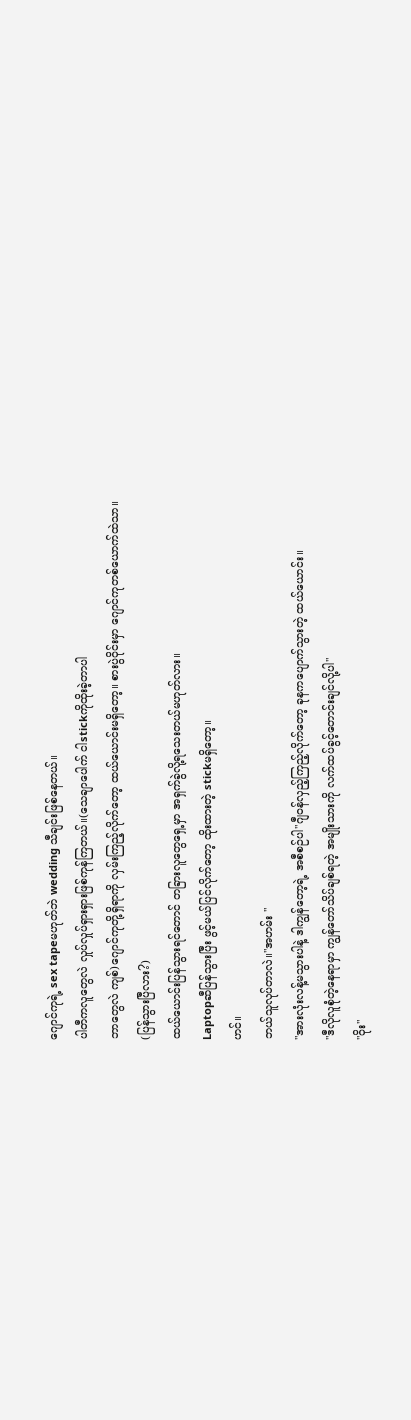ဂျောင်ကုရဲ့ sex tapeမဟုတ်ဘဲ wedding သီချင်းဖြစ်နေတယ်။
ပါတီကလူတွေလဲ လှုပ်လှုပ်ရှားရှားဖြစ်ကုန်ကြတယ်။(သေချာပေါက် ငါstickကိုထိုးခဲ့တာပါ
ဘာတွေလဲ ကျစ်)ဂျောင်ကုတို့ရှိရာကို လှမ်းကြည့်လိုက်တော့ ထယ်ယောင်းမရှိတော့။ စားပွဲဝိုင်းမှာ ဂျောင်ကုတစ်ယောက်ထဲသာ။
(ပြန်သွားပြီလား?)
ထယ်ယောင်းပြန်သွားရင်တောင် တခြားလူတွေရှေ့မှာ အရှက်ခွဲလို့ရသေးတယ်မဟုတ်လား။
Laptopဆီပြန်သွားပြီး ဖွင့်မယ်ပြင်လိုက်တော့ ထိုးထားတဲ့ stickမရှိတော့။
ဟင်။
ဘယ်သူလုပ်တာလဲ။"အဟမ်း "
"အားလုံးလန့်မသွားပါနဲ့ ဒါကျွန်တော့ရဲ့ အစီစဉ်ပါ"ဂျီဝန်လှည့်ကြည့်လိုက်တော့ ခုနကပျောက်သွားတဲ့ ထယ်ယောင်း။
"ဒီလိုလူစုံတဲ့နေရာမှာ ကျွန်တော်သိပ်ချစ်ရတဲ့ အမျိုးသားကို လက်ထပ်ခွင့်တောင်းချင်လို့ပါ"
"ဝိုး"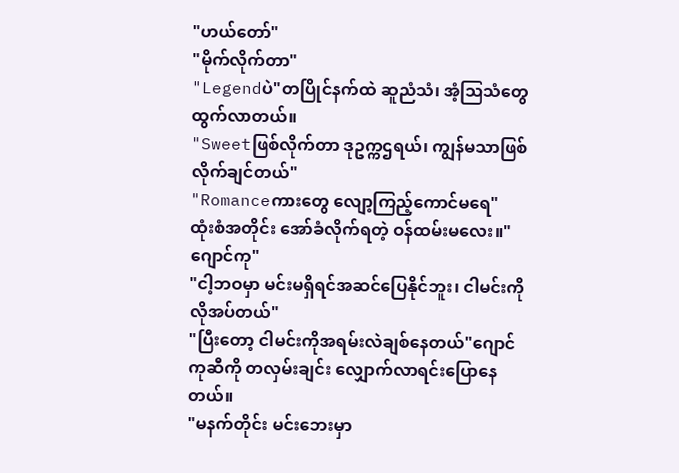"ဟယ်တော်"
"မိုက်လိုက်တာ"
"Legendပဲ"တပြိုင်နက်ထဲ ဆူညံသံ၊ အံ့ဩသံတွေထွက်လာတယ်။
"Sweetဖြစ်လိုက်တာ ဒုဥက္ကဌရယ်၊ ကျွန်မသာဖြစ်လိုက်ချင်တယ်"
"Romanceကားတွေ လျော့ကြည့်ကောင်မရေ"
ထုံးစံအတိုင်း အော်ခံလိုက်ရတဲ့ ဝန်ထမ်းမလေး။"ဂျောင်ကု"
"ငါ့ဘဝမှာ မင်းမရှိရင်အဆင်ပြေနိုင်ဘူး၊ ငါမင်းကိုလိုအပ်တယ်"
"ပြီးတော့ ငါမင်းကိုအရမ်းလဲချစ်နေတယ်"ဂျောင်ကုဆီကို တလှမ်းချင်း လျှောက်လာရင်းပြောနေတယ်။
"မနက်တိုင်း မင်းဘေးမှာ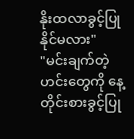နိုးထလာခွင့်ပြုနိုင်မလား"
"မင်းချက်တဲ့ဟင်းတွေကို နေ့တိုင်းစားခွင့်ပြု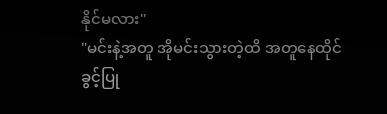နိုင်မလား"
"မင်းနဲ့အတူ အိုမင်းသွားတဲ့ထိ အတူနေထိုင်ခွင့်ပြု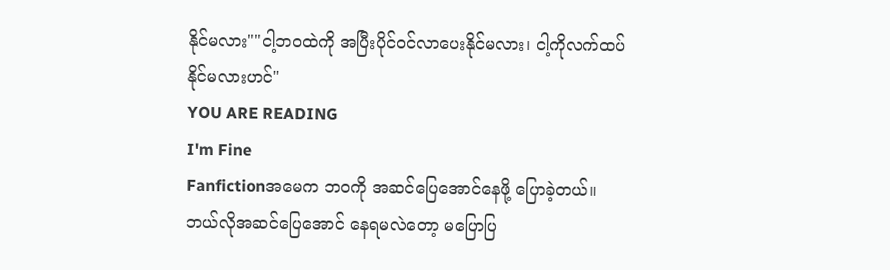နိုင်မလား""ငါ့ဘဝထဲကို အပြီးပိုင်ဝင်လာပေးနိုင်မလား၊ ငါ့ကိုလက်ထပ်နိုင်မလားဟင်"
YOU ARE READING
I'm Fine
Fanfictionအမေက ဘဝကို အဆင်ပြေအောင်နေဖို့ ပြောခဲ့တယ်။ဘယ်လိုအဆင်ပြေအောင် နေရမလဲတော့ မပြောပြ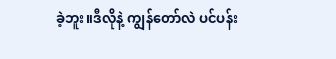ခဲ့ဘူး။ဒီလိုနဲ့ ကျွန်တော်လဲ ပင်ပန်း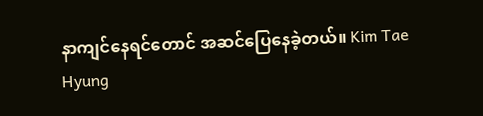နာကျင်နေရင်တောင် အဆင်ပြေနေခဲ့တယ်။ Kim Tae Hyung